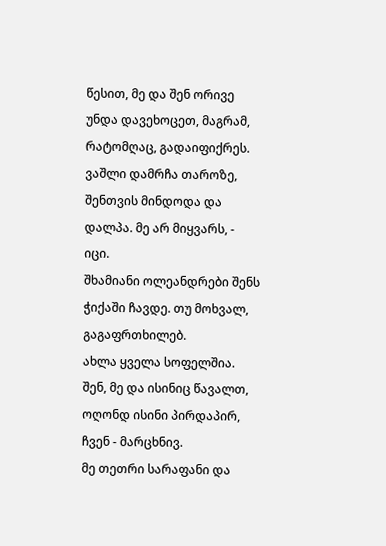წესით, მე და შენ ორივე უნდა დავეხოცეთ, მაგრამ, რატომღაც, გადაიფიქრეს.
ვაშლი დამრჩა თაროზე, შენთვის მინდოდა და დალპა. მე არ მიყვარს, - იცი.
შხამიანი ოლეანდრები შენს ჭიქაში ჩავდე. თუ მოხვალ, გაგაფრთხილებ.
ახლა ყველა სოფელშია. შენ, მე და ისინიც წავალთ, ოღონდ ისინი პირდაპირ, ჩვენ - მარცხნივ.
მე თეთრი სარაფანი და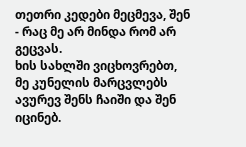თეთრი კედები მეცმევა, შენ - რაც მე არ მინდა რომ არ გეცვას.
ხის სახლში ვიცხოვრებთ, მე კუნელის მარცვლებს ავურევ შენს ჩაიში და შენ იცინებ.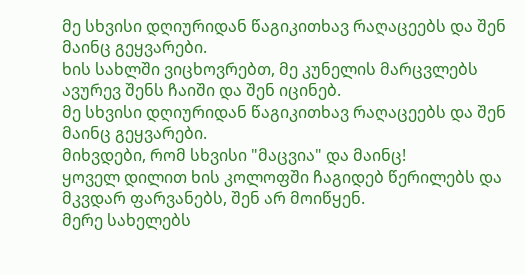მე სხვისი დღიურიდან წაგიკითხავ რაღაცეებს და შენ მაინც გეყვარები.
ხის სახლში ვიცხოვრებთ, მე კუნელის მარცვლებს ავურევ შენს ჩაიში და შენ იცინებ.
მე სხვისი დღიურიდან წაგიკითხავ რაღაცეებს და შენ მაინც გეყვარები.
მიხვდები, რომ სხვისი "მაცვია" და მაინც!
ყოველ დილით ხის კოლოფში ჩაგიდებ წერილებს და მკვდარ ფარვანებს, შენ არ მოიწყენ.
მერე სახელებს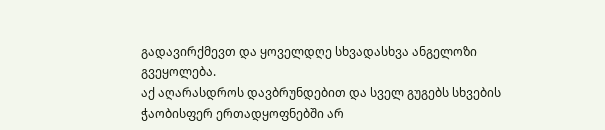გადავირქმევთ და ყოველდღე სხვადასხვა ანგელოზი გვეყოლება.
აქ აღარასდროს დავბრუნდებით და სველ გუგებს სხვების ჭაობისფერ ერთადყოფნებში არ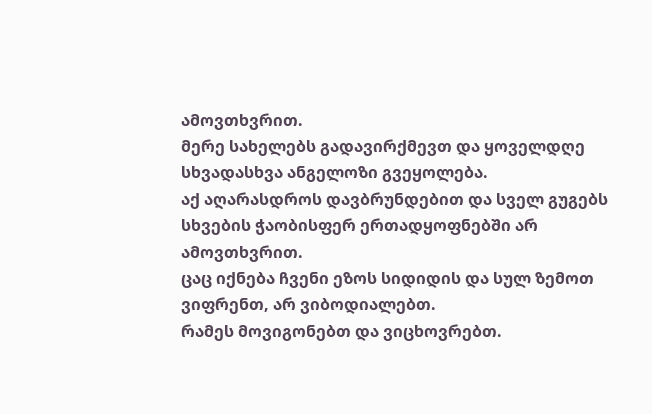ამოვთხვრით.
მერე სახელებს გადავირქმევთ და ყოველდღე სხვადასხვა ანგელოზი გვეყოლება.
აქ აღარასდროს დავბრუნდებით და სველ გუგებს სხვების ჭაობისფერ ერთადყოფნებში არ ამოვთხვრით.
ცაც იქნება ჩვენი ეზოს სიდიდის და სულ ზემოთ ვიფრენთ, არ ვიბოდიალებთ.
რამეს მოვიგონებთ და ვიცხოვრებთ.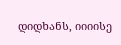დიდხანს, იიიისე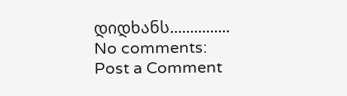დიდხანს...............
No comments:
Post a Comment